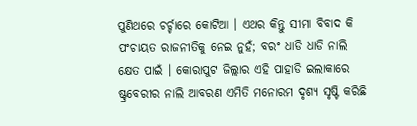ପୁଣିଥରେ ଚର୍ଚ୍ଚାରେ କୋଟିଆ । ଏଥର କିନ୍ତୁ ସୀମା ବିବାଦ କି ପଂଚାୟତ ରାଜନୀତିକୁ ନେଇ ନୁହଁ; ବରଂ ଧାଡି ଧାଡି ନାଲି କ୍ଷେତ ପାଇଁ । କୋରାପୁଟ ଜିଲ୍ଲାର ଏହି ପାହାଡି ଇଲାକାରେ ଷ୍ଟ୍ରବେରୀର ନାଲି ଆବରଣ ଏମିତି ମନୋରମ ଦୃଶ୍ୟ ସୃଷ୍ଟି କରିଛି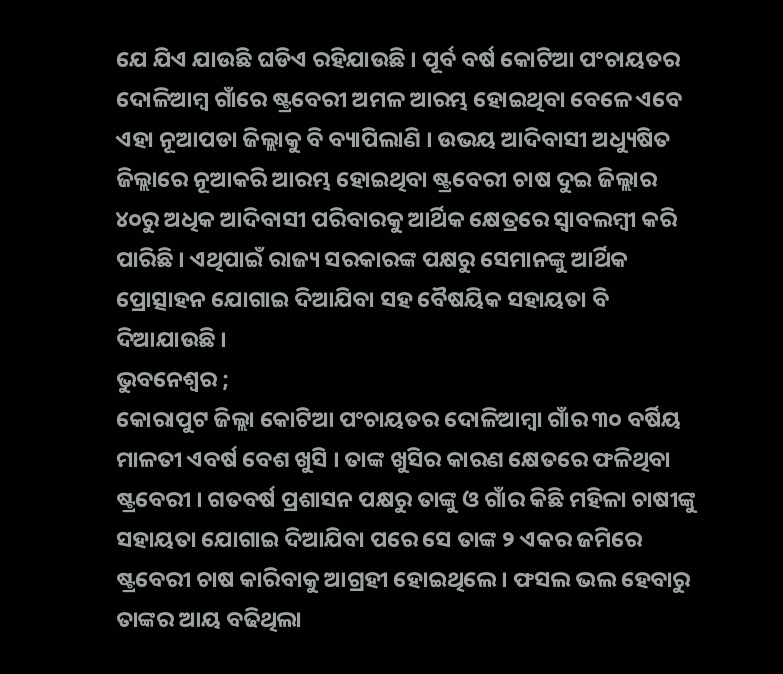ଯେ ଯିଏ ଯାଉଛି ଘଡିଏ ରହିଯାଉଛି । ପୂର୍ବ ବର୍ଷ କୋଟିଆ ପଂଚାୟତର ଦୋଳିଆମ୍ବ ଗାଁରେ ଷ୍ଟ୍ରବେରୀ ଅମଳ ଆରମ୍ଭ ହୋଇଥିବା ବେଳେ ଏବେ ଏହା ନୂଆପଡା ଜିଲ୍ଲାକୁ ବି ବ୍ୟାପିଲାଣି । ଉଭୟ ଆଦିବାସୀ ଅଧ୍ୟୁଷିତ ଜିଲ୍ଲାରେ ନୂଆକରି ଆରମ୍ଭ ହୋଇଥିବା ଷ୍ଟ୍ରବେରୀ ଚାଷ ଦୁଇ ଜିଲ୍ଲାର ୪୦ରୁ ଅଧିକ ଆଦିବାସୀ ପରିବାରକୁ ଆର୍ଥିକ କ୍ଷେତ୍ରରେ ସ୍ୱାବଲମ୍ବୀ କରି ପାରିଛି । ଏଥିପାଇଁ ରାଜ୍ୟ ସରକାରଙ୍କ ପକ୍ଷରୁ ସେମାନଙ୍କୁ ଆର୍ଥିକ ପ୍ରୋତ୍ସାହନ ଯୋଗାଇ ଦିଆଯିବା ସହ ବୈଷୟିକ ସହାୟତା ବି ଦିଆଯାଉଛି ।
ଭୁବନେଶ୍ୱର ;
କୋରାପୁଟ ଜିଲ୍ଲା କୋଟିଆ ପଂଚାୟତର ଦୋଳିଆମ୍ବା ଗାଁର ୩୦ ବର୍ଷିୟ ମାଳତୀ ଏବର୍ଷ ବେଶ ଖୁସି । ତାଙ୍କ ଖୁସିର କାରଣ କ୍ଷେତରେ ଫଳିଥିବା ଷ୍ଟ୍ରବେରୀ । ଗତବର୍ଷ ପ୍ରଶାସନ ପକ୍ଷରୁ ତାଙ୍କୁ ଓ ଗାଁର କିଛି ମହିଳା ଚାଷୀଙ୍କୁ ସହାୟତା ଯୋଗାଇ ଦିଆଯିବା ପରେ ସେ ତାଙ୍କ ୨ ଏକର ଜମିରେ ଷ୍ଟ୍ରବେରୀ ଚାଷ କାରିବାକୁ ଆଗ୍ରହୀ ହୋଇଥିଲେ । ଫସଲ ଭଲ ହେବାରୁ ତାଙ୍କର ଆୟ ବଢିଥିଲା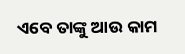ଏବେ ତାଙ୍କୁ ଆଉ କାମ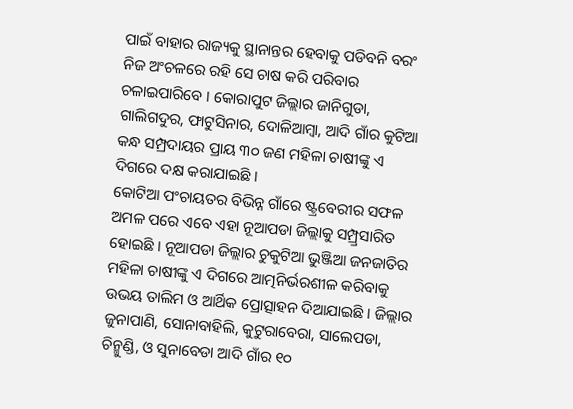ପାଇଁ ବାହାର ରାଜ୍ୟକୁ ସ୍ଥାନାନ୍ତର ହେବାକୁ ପଡିବନି ବରଂ ନିଜ ଅଂଚଳରେ ରହି ସେ ଚାଷ କରି ପରିବାର ଚଳାଇପାରିବେ । କୋରାପୁଟ ଜିଲ୍ଲାର ଜାନିଗୁଡା, ଗାଲିଗଦୁର, ଫାଟୁସିନାର, ଦୋଳିଆମ୍ବା, ଆଦି ଗାଁର କୁଟିଆ କନ୍ଧ ସମ୍ପ୍ରଦାୟର ପ୍ରାୟ ୩୦ ଜଣ ମହିଳା ଚାଷୀଙ୍କୁ ଏ ଦିଗରେ ଦକ୍ଷ କରାଯାଇଛି ।
କୋଟିଆ ପଂଚାୟତର ବିଭିନ୍ନ ଗାଁରେ ଷ୍ଟ୍ରବେରୀର ସଫଳ ଅମଳ ପରେ ଏବେ ଏହା ନୂଆପଡା ଜିଲ୍ଲାକୁ ସମ୍ପ୍ର୍ରସାରିତ ହୋଇଛି । ନୂଆପଡା ଜିଲ୍ଲାର ଚୁକୁଟିଆ ଭୁଞ୍ଜିଆ ଜନଜାତିର ମହିଳା ଚାଷୀଙ୍କୁ ଏ ଦିଗରେ ଆତ୍ମନିର୍ଭରଶୀଳ କରିବାକୁ ଉଭୟ ତାଲିମ ଓ ଆର୍ଥିକ ପ୍ରୋତ୍ସାହନ ଦିଆଯାଇଛି । ଜିଲ୍ଲାର ଜୁନାପାଣି, ସୋନାବାହିଲି, କୁଟୁରାବେରା, ସାଲେପଡା, ଚିନ୍ମୁଣ୍ଡି, ଓ ସୁନାବେଡା ଆଦି ଗାଁର ୧୦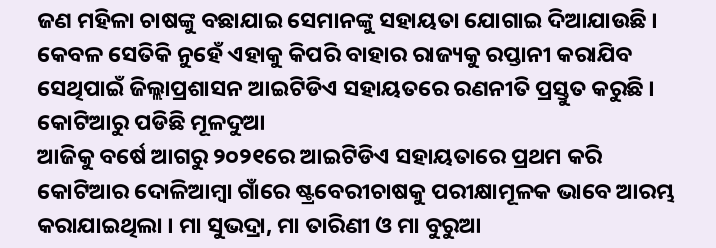ଜଣ ମହିଳା ଚାଷଙ୍କୁ ବଛାଯାଇ ସେମାନଙ୍କୁ ସହାୟତା ଯୋଗାଇ ଦିଆଯାଉଛି । କେବଳ ସେତିକି ନୁହେଁ ଏହାକୁ କିପରି ବାହାର ରାଜ୍ୟକୁ ରପ୍ତାନୀ କରାଯିବ ସେଥିପାଇଁ ଜିଲ୍ଲାପ୍ରଶାସନ ଆଇଟିଡିଏ ସହାୟତରେ ରଣନୀତି ପ୍ରସ୍ତୁତ କରୁଛି ।
କୋଟିଆରୁ ପଡିଛି ମୂଳଦୁଆ
ଆଜିକୁ ବର୍ଷେ ଆଗରୁ ୨୦୨୧ରେ ଆଇଟିଡିଏ ସହାୟତାରେ ପ୍ରଥମ କରି କୋଟିଆର ଦୋଳିଆମ୍ବା ଗାଁରେ ଷ୍ଟ୍ରବେରୀଚାଷକୁ ପରୀକ୍ଷାମୂଳକ ଭାବେ ଆରମ୍ଭ କରାଯାଇଥିଲା । ମା ସୁଭଦ୍ରା, ମା ତାରିଣୀ ଓ ମା ବୁରୁଆ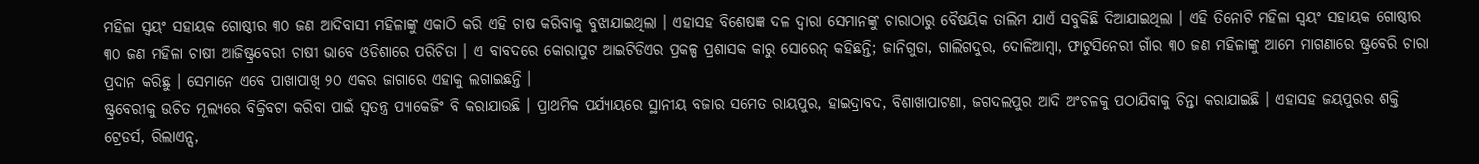ମହିଳା ସ୍ୱୟଂ ସହାୟକ ଗୋଷ୍ଠୀର ୩୦ ଜଣ ଆଦିବାସୀ ମହିଳାଙ୍କୁ ଏକାଠି କରି ଏହି ଚାଷ କରିବାକୁ ବୁଝାଯାଇଥିଲା । ଏହାସହ ବିଶେଷଜ୍ଞ ଦଳ ଦ୍ୱାରା ସେମାନଙ୍କୁ ଚାରାଠାରୁ ବୈଷୟିକ ତାଲିମ ଯାଏଁ ସବୁକିଛି ଦିଆଯାଇଥିଲା । ଏହି ତିନୋଟି ମହିଳା ସ୍ୱୟଂ ସହାୟକ ଗୋଷ୍ଠୀର ୩୦ ଜଣ ମହିଳା ଚାଷୀ ଆଜିଷ୍ଟ୍ରବେରୀ ଚାଷୀ ଭାବେ ଓଡିଶାରେ ପରିଚିତା । ଏ ବାବଦରେ କୋରାପୁଟ ଆଇଟିଡିଏର ପ୍ରକଳ୍ପ ପ୍ରଶାସକ କାରୁ ସୋରେନ୍ କହିଛନ୍ତି; ଜାନିଗୁଡା, ଗାଲିଗଦୁର, ଦୋଳିଆମ୍ବା, ଫାଟୁସିନେରୀ ଗାଁର ୩୦ ଜଣ ମହିଳାଙ୍କୁ ଆମେ ମାଗଣାରେ ଷ୍ଟ୍ରବେରି ଚାରା ପ୍ରଦାନ କରିଛୁ । ସେମାନେ ଏବେ ପାଖାପାଖି ୨୦ ଏକର ଜାଗାରେ ଏହାକୁ ଲଗାଇଛନ୍ତି ।
ଷ୍ଟ୍ରବେରୀକୁ ଉଚିତ ମୂଲ୍ୟରେ ବିକ୍ରିବଟା କରିବା ପାଇଁ ସ୍ୱତନ୍ତ୍ର ପ୍ୟାକେଜିଂ ବି କରାଯାଉଛି । ପ୍ରାଥମିକ ପର୍ଯ୍ୟାୟରେ ସ୍ଥାନୀୟ ବଜାର ସମେତ ରାୟପୁର, ହାଇଦ୍ରାବଦ, ବିଶାଖାପାଟଣା, ଜଗଦଲପୁର ଆଦି ଅଂଚଳକୁ ପଠାଯିବାକୁ ଚିନ୍ତା କରାଯାଇଛି । ଏହାସହ ଜୟପୁରର ଶକ୍ତି ଟ୍ରେଡର୍ସ, ରିଲାଏନ୍ସ,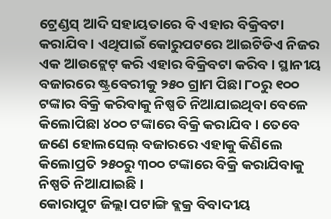ଟ୍ରେଣ୍ଡସ୍ ଆଦି ସହାୟତାରେ ବି ଏହାର ବିକ୍ରିବଟା କରାଯିବ । ଏଥିପାଇଁ କୋରୁପଟରେ ଆଇଟିଡିଏ ନିଜର ଏକ ଆଉଟ୍ଲେଟ୍ କରି ଏହାର ବିକ୍ରିବଟା କରିବ । ସ୍ଥାନୀୟ ବଜାରରେ ଷ୍ଟ୍ରବେରୀକୁ ୨୫୦ ଗ୍ରାମ ପିଛା ୮୦ରୁ ୧୦୦ ଟଙ୍କାର ବିକ୍ରି କରିବାକୁ ନିଷ୍ପତି ନିଆଯାଇଥିବା ବେଳେ କିଲୋପିଛା ୪୦୦ ଟଙ୍କାରେ ବିକ୍ରି କରାଯିବ । ତେବେ ଜଣେ ହୋଲସେଲ୍ ବଜାରରେ ଏହାକୁ କିଣିଲେ କିଲୋପ୍ରତି ୨୫୦ରୁ ୩୦୦ ଟଙ୍କାରେ ବିକ୍ରି କରାଯିବାକୁ ନିଷ୍ପତି ନିଆଯାଇଛି ।
କୋରାପୁଟ ଜିଲ୍ଲା ପଟାଙ୍ଗି ବ୍ଲକ୍ର ବିବାଦୀୟ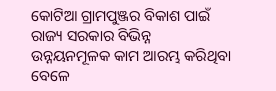କୋଟିଆ ଗ୍ରାମପୁଞ୍ଜର ବିକାଶ ପାଇଁ ରାଜ୍ୟ ସରକାର ବିଭିନ୍ନ ଉନ୍ନୟନମୂଳକ କାମ ଆରମ୍ଭ କରିଥିବା ବେଳେ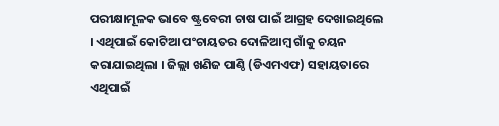ପରୀକ୍ଷାମୂଳକ ଭାବେ ଷ୍ଟ୍ରବେରୀ ଚାଷ ପାଇଁ ଆଗ୍ରହ ଦେଖାଇଥିଲେ । ଏଥିପାଇଁ କୋଟିଆ ପଂଚାୟତର ଦୋଳିଆମ୍ବ ଗାଁକୁ ଚୟନ କରାଯାଇଥିଲା । ଜିଲ୍ଲା ଖଣିଜ ପାଣ୍ଠି (ଡିଏମଏଫ) ସହାୟତାରେ ଏଥିପାଇଁ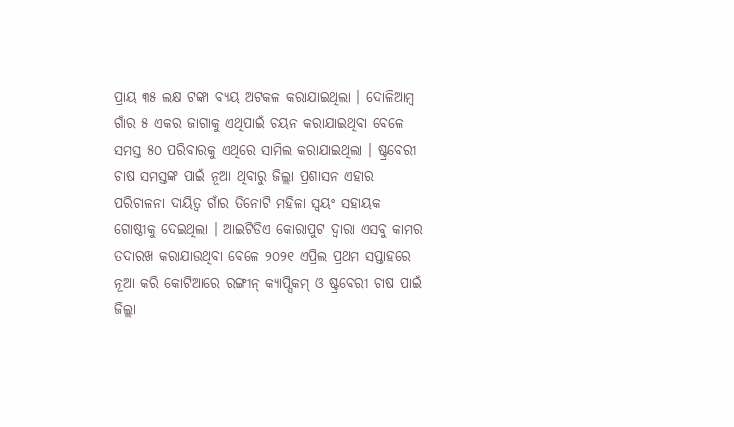ପ୍ରାୟ ୩୫ ଲକ୍ଷ ଟଙ୍କା ବ୍ୟୟ ଅଟକଳ କରାଯାଇଥିଲା । ଦୋଳିଆମ୍ବ ଗାଁର ୫ ଏକର ଜାଗାକୁ ଏଥିପାଇଁ ଚୟନ କରାଯାଇଥିବା ବେଳେ ସମସ୍ତ ୫୦ ପରିବାରକୁ ଏଥିରେ ସାମିଲ କରାଯାଇଥିଲା । ଷ୍ଟ୍ରବେରୀ ଚାଷ ସମସ୍ତଙ୍କ ପାଇଁ ନୂଆ ଥିବାରୁ ଜିଲ୍ଲା ପ୍ରଶାସନ ଏହାର ପରିଚାଳନା ଦାୟିତ୍ୱ ଗାଁର ତିନୋଟି ମହିଳା ସ୍ୱୟଂ ସହାୟକ ଗୋଷ୍ଠୀକୁ ଦେଇଥିଲା । ଆଇଟିଡିଏ କୋରାପୁଟ ଦ୍ୱାରା ଏସବୁ କାମର ତଦାରଖ କରାଯାଉଥିବା ବେଳେ ୨୦୨୧ ଏପ୍ରିଲ ପ୍ରଥମ ସପ୍ତାହରେ ନୂଆ କରି କୋଟିଆରେ ରଙ୍ଗୀନ୍ କ୍ୟାପ୍ସିକମ୍ ଓ ଷ୍ଟ୍ରବେରୀ ଚାଷ ପାଇଁ ଜିଲ୍ଲା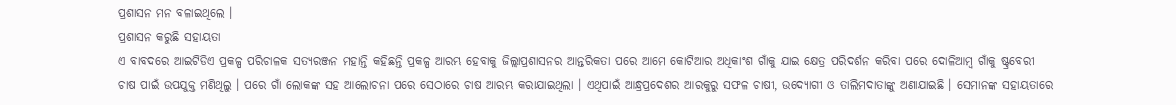ପ୍ରଶାସନ ମନ ବଳାଇଥିଲେ ।
ପ୍ରଶାସନ କରୁଛି ସହାୟତା
ଏ ବାବଦରେ ଆଇଟିଡିଏ ପ୍ରକଳ୍ପ ପରିଚାଳକ ସତ୍ୟରଞ୍ଜନ ମହାନ୍ତି କହିଛନ୍ତି ପ୍ରକଳ୍ପ ଆରମ୍ଭ ହେବାକୁ ଜିଲ୍ଲାପ୍ରଶାସନର ଆନ୍ତରିକତା ପରେ ଆମେ କୋଟିଆର ଅଧିକାଂଶ ଗାଁକୁ ଯାଇ କ୍ଷେତ୍ର ପରିଦର୍ଶନ କରିବା ପରେ ଦୋଳିଆମ୍ବ ଗାଁକୁ ଷ୍ଟ୍ରବେରୀ ଚାଷ ପାଇଁ ଉପଯୁକ୍ତ ମଣିଥିଲୁ । ପରେ ଗାଁ ଲୋକଙ୍କ ସହ ଆଲୋଚନା ପରେ ସେଠାରେ ଚାଷ ଆରମ୍ଭ କରାଯାଇଥିଲା । ଏଥିପାଇଁ ଆନ୍ଧ୍ରପ୍ରଦେଶର ଆରକୁରୁ ସଫଳ ଚାଷୀ, ଉଦ୍ୟୋଗୀ ଓ ତାଲିମଦାତାଙ୍କୁ ଅଣାଯାଇଛି । ସେମାନଙ୍କ ସହାୟତାରେ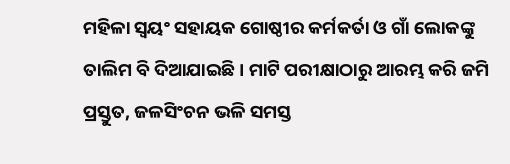ମହିଳା ସ୍ୱୟଂ ସହାୟକ ଗୋଷ୍ଠୀର କର୍ମକର୍ତା ଓ ଗାଁ ଲୋକଙ୍କୁ ତାଲିମ ବି ଦିଆଯାଇଛି । ମାଟି ପରୀକ୍ଷାଠାରୁ ଆରମ୍ଭ କରି ଜମି ପ୍ରସ୍ତୁତ, ଜଳସିଂଚନ ଭଳି ସମସ୍ତ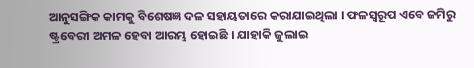ଆନୁସଙ୍ଗିକ କାମକୁ ବିଶେଷଜ୍ଞ ଦଳ ସହାୟତାରେ କରାଯାଇଥିଲା । ଫଳସ୍ୱରୂପ ଏବେ ଜମିରୁ ଷ୍ଟ୍ରବେରୀ ଅମଳ ହେବା ଆରମ୍ଭ ହୋଇଛି । ଯାହାକି ଜୁଲାଇ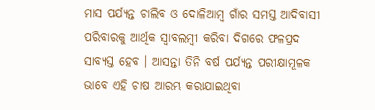ମାସ ପର୍ଯ୍ୟନ୍ତ ଚାଲିବ ଓ ଦୋଳିଆମ୍ବ ଗାଁର ସମସ୍ତ ଆଦିବାସୀ ପରିବାରକୁ ଆର୍ଥିକ ସ୍ୱାବଲମ୍ବୀ କରିବା ଦିଗରେ ଫଳପ୍ରଦ ସାବ୍ୟସ୍ତ ହେବ । ଆସନ୍ତା ତିନି ବର୍ଷ ପର୍ଯ୍ୟନ୍ତ ପରୀକ୍ଷାମୂଳକ ଭାବେ ଏହି ଚାଷ ଆରମ୍ଭ କରାଯାଇଥିବା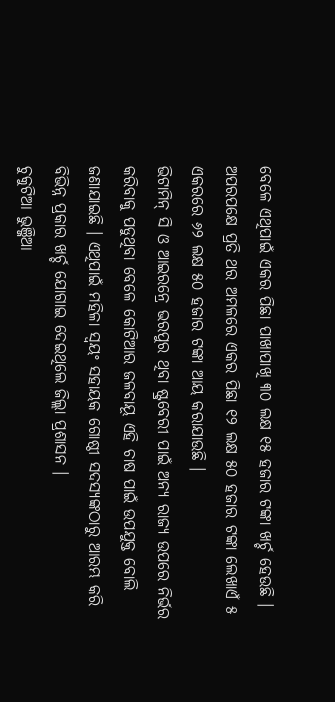ବେଳେ ଏଥିପାଇଁ ଏକର ପିଛା ପାଖାପାଖି ୩୦ ଲକ୍ଷ ୧୫ ହଜାର ଟଙ୍କା ଖର୍ଚ୍ଚ ହେଉଛି । ଅପରପକ୍ଷେ ପ୍ରତି ଥର ଅମଳରେ ଏକର ପିଛା ୧୨ ଲକ୍ଷ ୫୦ ହଜାର ଟଙ୍କା ଲେଖାଏଁ ୫ ଏକରରେ ୬୨ ଲକ୍ଷ ୫୦ ହଜାର ଟଙ୍କା ଆୟ କରାଯାଉଛି ।
ଭିଟାମିନ୍ ସି ଓ ଆଇରନ୍ରେ ଭରପୁର ଥିବା ଷ୍ଟ୍ରବେରୀ ପାଇଁ ଅନ୍ୟ ରାଜ୍ୟ ଉପରେ ନିର୍ଭର କରିବାକୁ ପଡୁଥିବା ବେଳେ କୋଟିଆର ଜଳବାୟୂ ଏହି ଚାଷ ପାଇଁ ଉପଯୁକ୍ତ ବୋଲି ଜଣାଯାଇଛି । ଏଥିପାଇଁ ମହିଳା ସ୍ୱୟଂ ସହାୟକ ଗୋଷ୍ଠୀ ସଦସ୍ୟଙ୍କଠାରୁ ଆରମ୍ଭ କରି ବିଭିନ୍ନ ପ୍ରକାର ଖର୍ଚ୍ଚ ଯୋଗାଇ ଦେଇଥିଲେ ଜିଲ୍ଲା ପ୍ରଶାସନ ।
ଚୁକୁଟିଆ ଭୁଞ୍ଜିଆ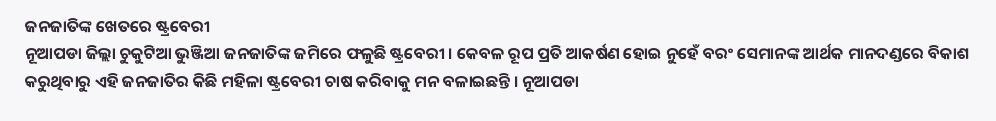ଜନଜାତିଙ୍କ ଖେତରେ ଷ୍ଟ୍ରବେରୀ
ନୂଆପଡା ଜିଲ୍ଲା ଚୁକୁଟିଆ ଭୁଞ୍ଜିଆ ଜନଜାତିଙ୍କ ଜମିରେ ଫଳୁଛି ଷ୍ଟ୍ରବେରୀ । କେବଳ ରୂପ ପ୍ରତି ଆକର୍ଷଣ ହୋଇ ନୁହେଁ ବରଂ ସେମାନଙ୍କ ଆର୍ଥକ ମାନଦଣ୍ଡରେ ବିକାଶ କରୁଥିବାରୁ ଏହି ଜନଜାତିର କିଛି ମହିଳା ଷ୍ଟ୍ରବେରୀ ଚାଷ କରିବାକୁ ମନ ବଳାଇଛନ୍ତି । ନୂଆପଡା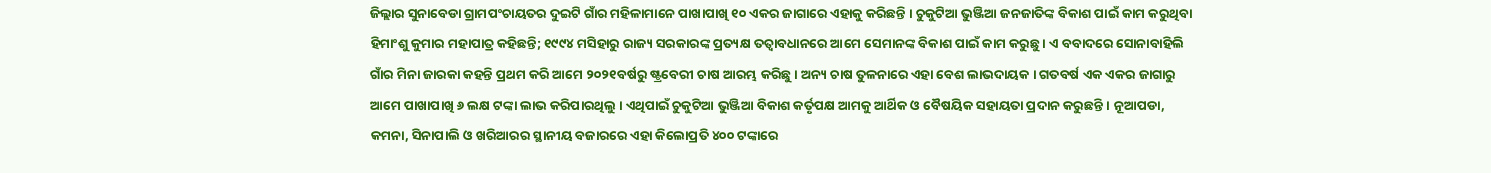ଜିଲ୍ଲାର ସୁନାବେଡା ଗ୍ରାମପଂଚାୟତର ଦୁଇଟି ଗାଁର ମହିଳାମାନେ ପାଖାପାଖି ୧୦ ଏକର ଜାଗାରେ ଏହାକୁ କରିଛନ୍ତି । ଚୁକୁଟିଆ ଭୁଞ୍ଜିଆ ଜନଜାତିଙ୍କ ବିକାଶ ପାଇଁ କାମ କରୁଥିବା ହିମାଂଶୁ କୁମାର ମହାପାତ୍ର କହିଛନ୍ତି; ୧୯୯୪ ମସିହାରୁ ରାଜ୍ୟ ସରକାରଙ୍କ ପ୍ରତ୍ୟକ୍ଷ ତତ୍ୱାବଧାନରେ ଆମେ ସେମାନଙ୍କ ବିକାଶ ପାଇଁ କାମ କରୁଛୁ । ଏ ବବାଦରେ ସୋନାବାହିଲି ଗାଁର ମିନା ଜାରକା କହନ୍ତି ପ୍ରଥମ କରି ଆମେ ୨୦୨୧ବର୍ଷରୁ ଷ୍ଟ୍ରବେରୀ ଚାଷ ଆରମ୍ଭ କରିଛୁ । ଅନ୍ୟ ଚାଷ ତୁଳନାରେ ଏହା ବେଶ ଲାଭଦାୟକ । ଗତବର୍ଷ ଏକ ଏକର ଜାଗାରୁ ଆମେ ପାଖାପାଖି ୬ ଲକ୍ଷ ଟଙ୍କା ଲାଭ କରିପାରଥିଲୁ । ଏଥିପାଇଁ ଚୁକୁଟିଆ ଭୁଞ୍ଜିଆ ବିକାଶ କର୍ତୃପକ୍ଷ ଆମକୁ ଆର୍ଥିକ ଓ ବୈଷୟିକ ସହାୟତା ପ୍ରଦାନ କରୁଛନ୍ତି । ନୂଆପଡା, କମନା, ସିନାପାଲି ଓ ଖରିଆରର ସ୍ଥାନୀୟ ବଜାରରେ ଏହା କିଲୋପ୍ରତି ୪୦୦ ଟଙ୍କାରେ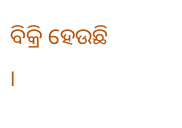ବିକ୍ରି ହେଉଛି ।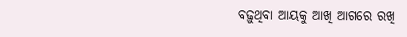ବଢ଼ୁଥିବା ଆୟକୁ ଆଖି ଆଗରେ ରଖି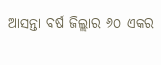ଆସନ୍ତା ବର୍ଷ ଜିଲ୍ଲାର ୬୦ ଏକର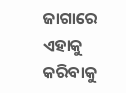ଜାଗାରେ ଏହାକୁ କରିବାକୁ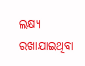ଲକ୍ଷ୍ୟ ରଖାଯାଇଥିବା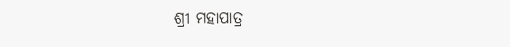ଶ୍ରୀ ମହାପାତ୍ର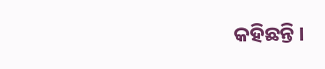କହିଛନ୍ତି ।